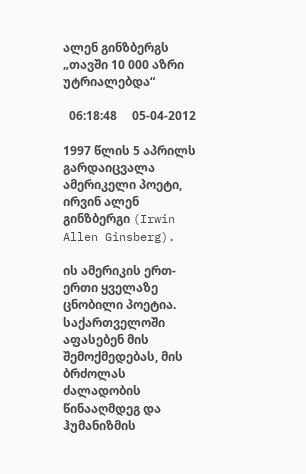ალენ გინზბერგს „თავში 10 000 აზრი უტრიალებდა“

  06:18:48     05-04-2012

1997 წლის 5 აპრილს გარდაიცვალა ამერიკელი პოეტი, ირვინ ალენ გინზბერგი (Irwin Allen Ginsberg).

ის ამერიკის ერთ-ერთი ყველაზე ცნობილი პოეტია. საქართველოში აფასებენ მის შემოქმედებას, მის ბრძოლას ძალადობის წინააღმდეგ და ჰუმანიზმის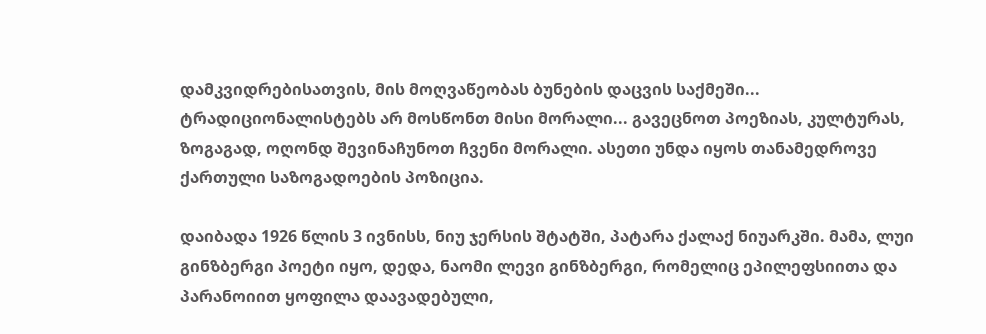დამკვიდრებისათვის, მის მოღვაწეობას ბუნების დაცვის საქმეში... ტრადიციონალისტებს არ მოსწონთ მისი მორალი... გავეცნოთ პოეზიას, კულტურას, ზოგაგად, ოღონდ შევინაჩუნოთ ჩვენი მორალი. ასეთი უნდა იყოს თანამედროვე ქართული საზოგადოების პოზიცია.

დაიბადა 1926 წლის 3 ივნისს, ნიუ ჯერსის შტატში, პატარა ქალაქ ნიუარკში. მამა, ლუი გინზბერგი პოეტი იყო, დედა, ნაომი ლევი გინზბერგი, რომელიც ეპილეფსიითა და პარანოიით ყოფილა დაავადებული,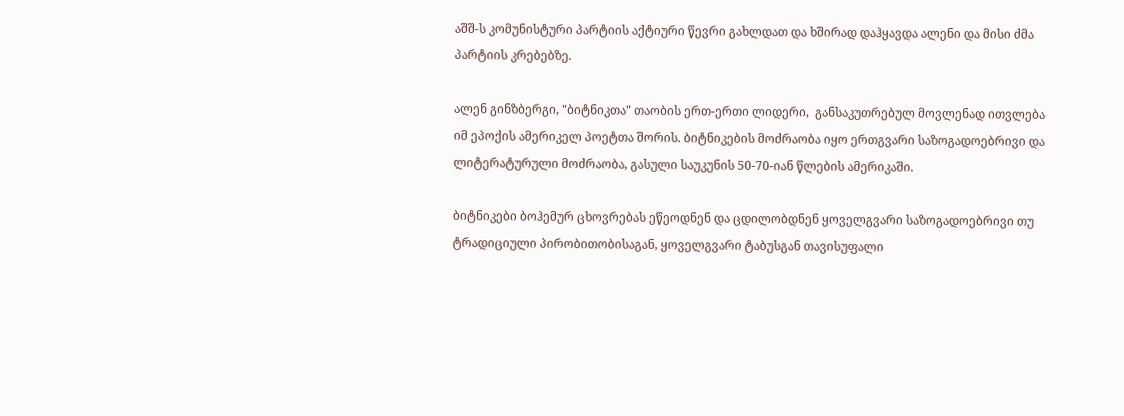აშშ-ს კომუნისტური პარტიის აქტიური წევრი გახლდათ და ხშირად დაჰყავდა ალენი და მისი ძმა პარტიის კრებებზე.

ალენ გინზბერგი, "ბიტნიკთა" თაობის ერთ-ერთი ლიდერი,  განსაკუთრებულ მოვლენად ითვლება იმ ეპოქის ამერიკელ პოეტთა შორის. ბიტნიკების მოძრაობა იყო ერთგვარი საზოგადოებრივი და ლიტერატურული მოძრაობა, გასული საუკუნის 50-70-იან წლების ამერიკაში.

ბიტნიკები ბოჰემურ ცხოვრებას ეწეოდნენ და ცდილობდნენ ყოველგვარი საზოგადოებრივი თუ ტრადიციული პირობითობისაგან, ყოველგვარი ტაბუსგან თავისუფალი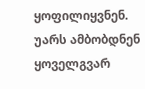ყოფილიყვნენ. უარს ამბობდნენ ყოველგვარ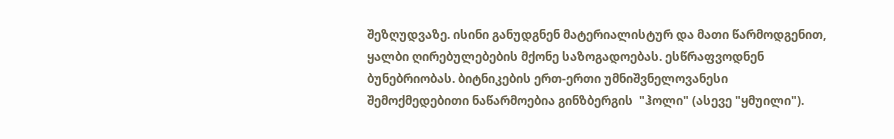შეზღუდვაზე. ისინი განუდგნენ მატერიალისტურ და მათი წარმოდგენით, ყალბი ღირებულებების მქონე საზოგადოებას. ესწრაფვოდნენ ბუნებრიობას. ბიტნიკების ერთ-ერთი უმნიშვნელოვანესი შემოქმედებითი ნაწარმოებია გინზბერგის  "ჰოლი" (ასევე "ყმუილი").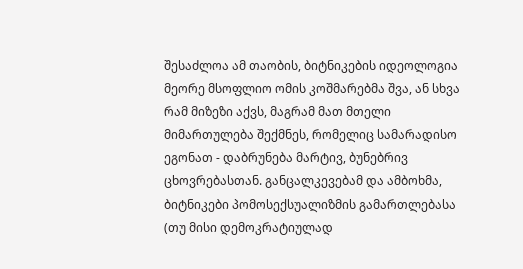შესაძლოა ამ თაობის, ბიტნიკების იდეოლოგია მეორე მსოფლიო ომის კოშმარებმა შვა, ან სხვა რამ მიზეზი აქვს, მაგრამ მათ მთელი მიმართულება შექმნეს, რომელიც სამარადისო ეგონათ - დაბრუნება მარტივ, ბუნებრივ ცხოვრებასთან. განცალკევებამ და ამბოხმა, ბიტნიკები პომოსექსუალიზმის გამართლებასა (თუ მისი დემოკრატიულად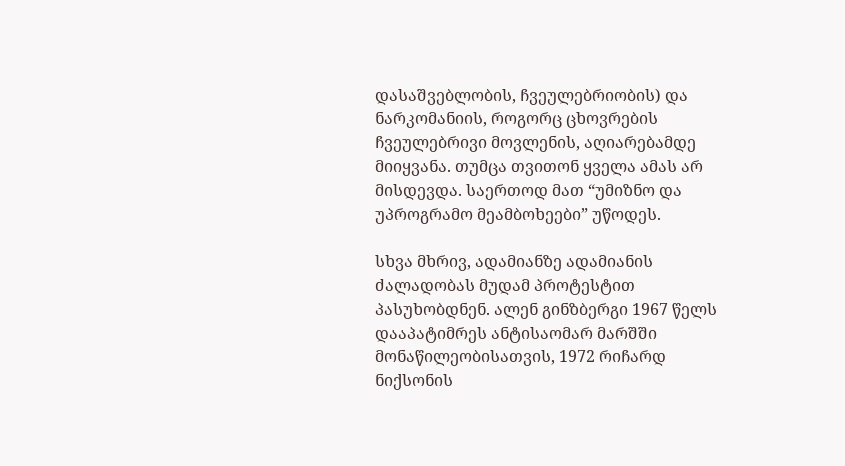დასაშვებლობის, ჩვეულებრიობის) და ნარკომანიის, როგორც ცხოვრების ჩვეულებრივი მოვლენის, აღიარებამდე მიიყვანა. თუმცა თვითონ ყველა ამას არ მისდევდა. საერთოდ მათ “უმიზნო და უპროგრამო მეამბოხეები” უწოდეს.

სხვა მხრივ, ადამიანზე ადამიანის ძალადობას მუდამ პროტესტით პასუხობდნენ. ალენ გინზბერგი 1967 წელს დააპატიმრეს ანტისაომარ მარშში მონაწილეობისათვის, 1972 რიჩარდ ნიქსონის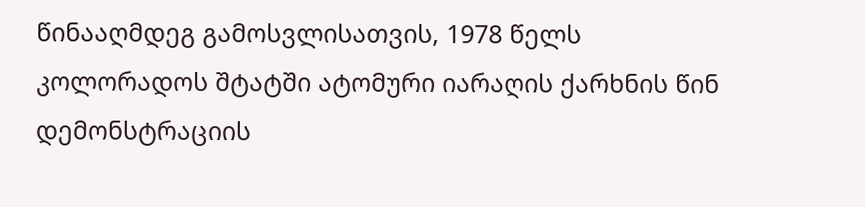წინააღმდეგ გამოსვლისათვის, 1978 წელს კოლორადოს შტატში ატომური იარაღის ქარხნის წინ დემონსტრაციის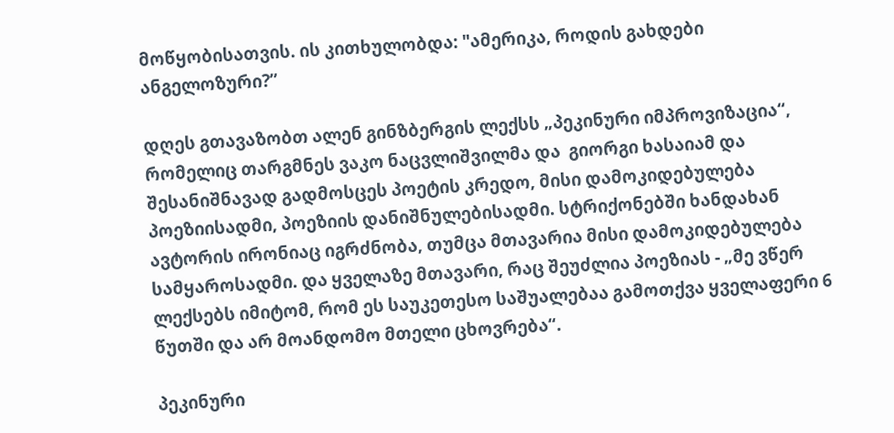მოწყობისათვის. ის კითხულობდა: "ამერიკა, როდის გახდები ანგელოზური?”

დღეს გთავაზობთ ალენ გინზბერგის ლექსს „პეკინური იმპროვიზაცია“, რომელიც თარგმნეს ვაკო ნაცვლიშვილმა და  გიორგი ხასაიამ და შესანიშნავად გადმოსცეს პოეტის კრედო, მისი დამოკიდებულება პოეზიისადმი, პოეზიის დანიშნულებისადმი. სტრიქონებში ხანდახან ავტორის ირონიაც იგრძნობა, თუმცა მთავარია მისი დამოკიდებულება სამყაროსადმი. და ყველაზე მთავარი, რაც შეუძლია პოეზიას - „მე ვწერ ლექსებს იმიტომ, რომ ეს საუკეთესო საშუალებაა გამოთქვა ყველაფერი 6 წუთში და არ მოანდომო მთელი ცხოვრება“.

პეკინური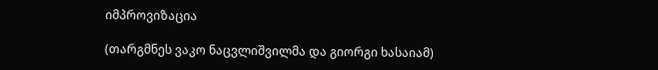იმპროვიზაცია

(თარგმნეს ვაკო ნაცვლიშვილმა და გიორგი ხასაიამ)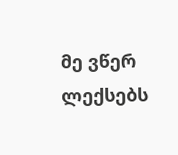მე ვწერ ლექსებს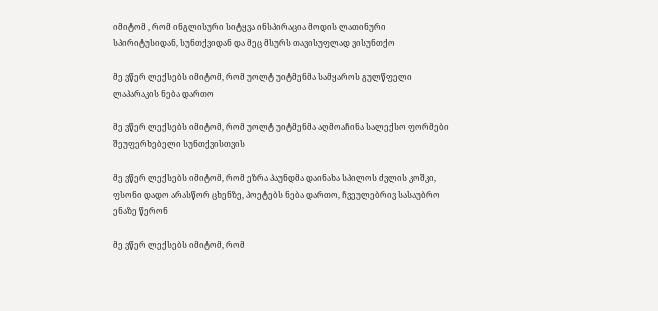იმიტომ , რომ ინგლისური სიტყვა ინსპირაცია მოდის ლათინური სპირიტუსიდან, სუნთქვიდან და მეც მსურს თავისუფლად ვისუნთქო

მე ვწერ ლექსებს იმიტომ, რომ უოლტ უიტმენმა სამყაროს გულწფელი ლაპარაკის ნება დართო

მე ვწერ ლექსებს იმიტომ, რომ უოლტ უიტმენმა აღმოაჩინა სალექსო ფორმები შეუფერხებელი სუნთქვისთვის

მე ვწერ ლექსებს იმიტომ, რომ ეზრა პაუნდმა დაინახა სპილოს ძვლის კოშკი, ფსონი დადო არასწორ ცხენზე, პოეტებს ნება დართო, ჩვეულებრივ სასაუბრო ენაზე წერონ

მე ვწერ ლექსებს იმიტომ, რომ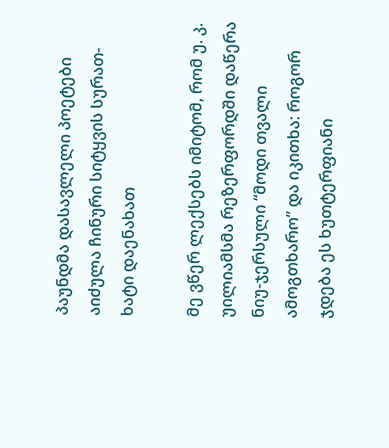პაუნდმა დასავლელი პოეტები აიძულა ჩინური სიტყვის სურათ-ხატი დაენახათ

მე ვწერ ლექსებს იმიტომ, რომ უ. კ. უილიამსმა რეზერფორდში დაწერა ნიუ-ჯერსული “მოდი თვალი ამოგთხარო” და იკითხა: როგორ ჯდება ეს ხუთტერფიანი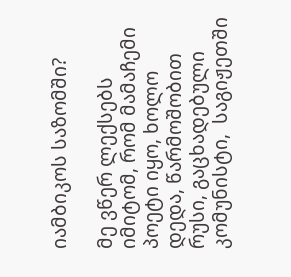იამბიკოს საზომში?

მე ვწერ ლექსებს იმიტომ, რომ მამაჩემი პოეტი იყო, ხოლო  დედა, წარმოშობით რუსი, გაცხადებული კომუნისტი,  საგიჟეთში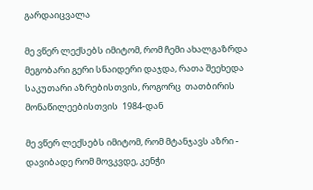გარდაიცვალა

მე ვწერ ლექსებს იმიტომ, რომ ჩემი ახალგაზრდა  მეგობარი გერი სნაიდერი დაჯდა, რათა შეეხედა საკუთარი აზრებისთვის, როგორც  თათბირის მონაწილეებისთვის  1984-დან

მე ვწერ ლექსებს იმიტომ, რომ მტანჯავს აზრი -  დავიბადე რომ მოვკვდე, კენჭი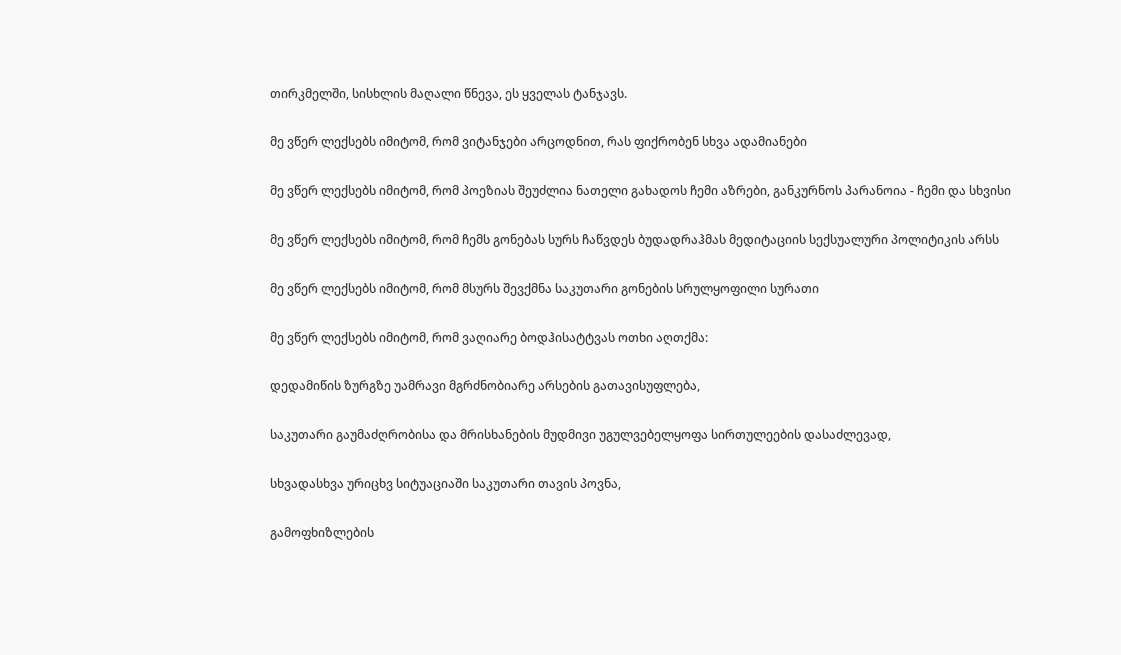თირკმელში, სისხლის მაღალი წნევა, ეს ყველას ტანჯავს.

მე ვწერ ლექსებს იმიტომ, რომ ვიტანჯები არცოდნით, რას ფიქრობენ სხვა ადამიანები

მე ვწერ ლექსებს იმიტომ, რომ პოეზიას შეუძლია ნათელი გახადოს ჩემი აზრები, განკურნოს პარანოია - ჩემი და სხვისი

მე ვწერ ლექსებს იმიტომ, რომ ჩემს გონებას სურს ჩაწვდეს ბუდადრაჰმას მედიტაციის სექსუალური პოლიტიკის არსს

მე ვწერ ლექსებს იმიტომ, რომ მსურს შევქმნა საკუთარი გონების სრულყოფილი სურათი

მე ვწერ ლექსებს იმიტომ, რომ ვაღიარე ბოდჰისატტვას ოთხი აღთქმა:

დედამიწის ზურგზე უამრავი მგრძნობიარე არსების გათავისუფლება,

საკუთარი გაუმაძღრობისა და მრისხანების მუდმივი უგულვებელყოფა სირთულეების დასაძლევად,

სხვადასხვა ურიცხვ სიტუაციაში საკუთარი თავის პოვნა,

გამოფხიზლების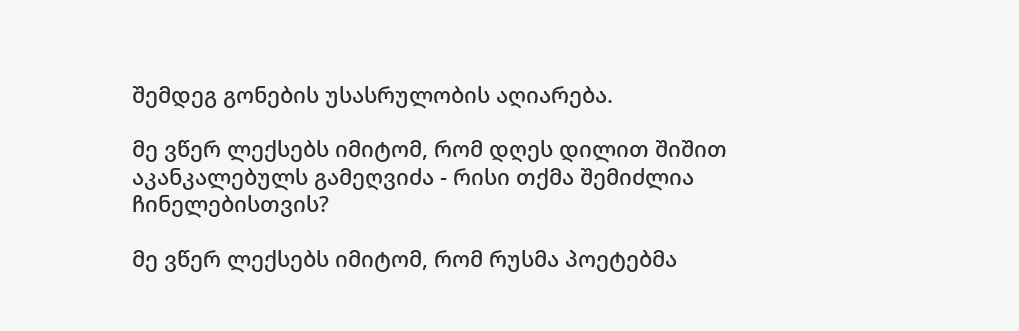შემდეგ გონების უსასრულობის აღიარება.

მე ვწერ ლექსებს იმიტომ, რომ დღეს დილით შიშით  აკანკალებულს გამეღვიძა - რისი თქმა შემიძლია ჩინელებისთვის?

მე ვწერ ლექსებს იმიტომ, რომ რუსმა პოეტებმა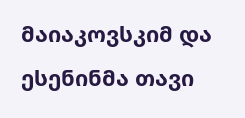მაიაკოვსკიმ და ესენინმა თავი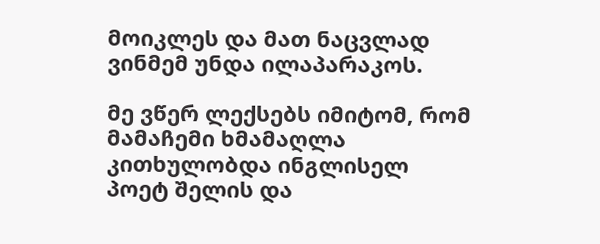მოიკლეს და მათ ნაცვლად  ვინმემ უნდა ილაპარაკოს.

მე ვწერ ლექსებს იმიტომ, რომ მამაჩემი ხმამაღლა კითხულობდა ინგლისელ პოეტ შელის და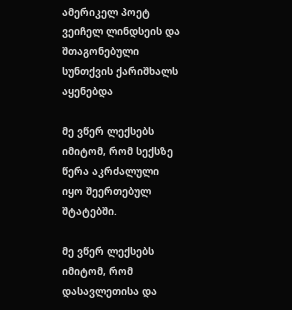ამერიკელ პოეტ ვეიჩელ ლინდსეის და შთაგონებული სუნთქვის ქარიშხალს აყენებდა

მე ვწერ ლექსებს იმიტომ, რომ სექსზე წერა აკრძალული იყო შეერთებულ შტატებში.

მე ვწერ ლექსებს იმიტომ, რომ დასავლეთისა და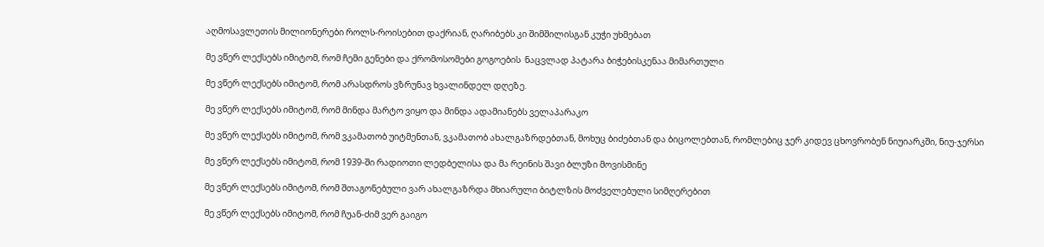აღმოსავლეთის მილიონერები როლს-როისებით დაქრიან, ღარიბებს კი შიმშილისგან კუჭი უხმებათ

მე ვწერ ლექსებს იმიტომ, რომ ჩემი გენები და ქრომოსომები გოგოების  ნაცვლად პატარა ბიჭებისკენაა მიმართული

მე ვწერ ლექსებს იმიტომ, რომ არასდროს ვზრუნავ ხვალინდელ დღეზე.

მე ვწერ ლექსებს იმიტომ, რომ მინდა მარტო ვიყო და მინდა ადამიანებს ველაპარაკო

მე ვწერ ლექსებს იმიტომ, რომ ვკამათობ უიტმენთან, ვკამათობ ახალგაზრდებთან, მოხუც ბიძებთან და ბიცოლებთან, რომლებიც ჯერ კიდევ ცხოვრობენ ნიუიარკში, ნიუ-ჯერსი

მე ვწერ ლექსებს იმიტომ, რომ 1939-ში რადიოთი ლედბელისა და მა რეინის შავი ბლუზი მოვისმინე

მე ვწერ ლექსებს იმიტომ, რომ შთაგონებული ვარ ახალგაზრდა მხიარული ბიტლზის მოძველებული სიმღერებით

მე ვწერ ლექსებს იმიტომ, რომ ჩუან-ძიმ ვერ გაიგო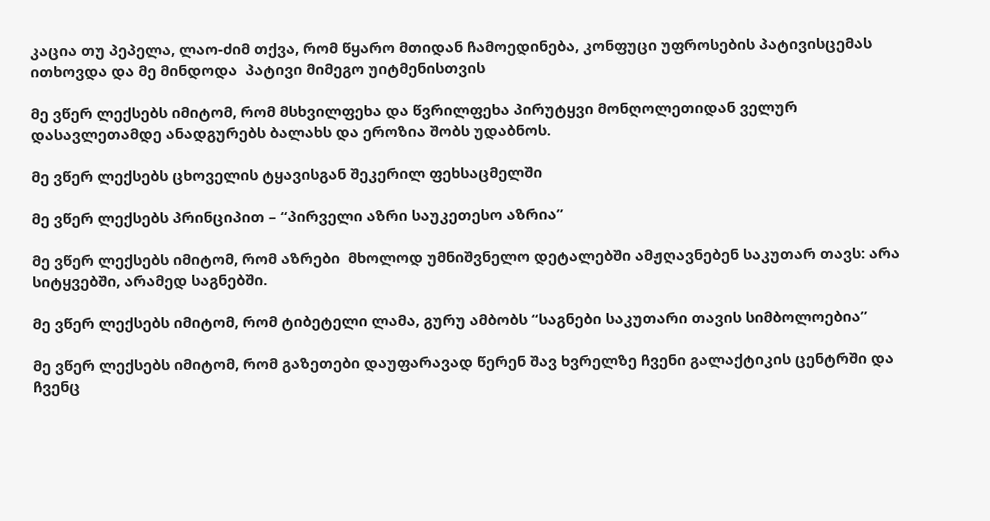კაცია თუ პეპელა, ლაო-ძიმ თქვა, რომ წყარო მთიდან ჩამოედინება, კონფუცი უფროსების პატივისცემას ითხოვდა და მე მინდოდა  პატივი მიმეგო უიტმენისთვის

მე ვწერ ლექსებს იმიტომ, რომ მსხვილფეხა და წვრილფეხა პირუტყვი მონღოლეთიდან ველურ დასავლეთამდე ანადგურებს ბალახს და ეროზია შობს უდაბნოს.

მე ვწერ ლექსებს ცხოველის ტყავისგან შეკერილ ფეხსაცმელში

მე ვწერ ლექსებს პრინციპით – “პირველი აზრი საუკეთესო აზრია”

მე ვწერ ლექსებს იმიტომ, რომ აზრები  მხოლოდ უმნიშვნელო დეტალებში ამჟღავნებენ საკუთარ თავს: არა სიტყვებში, არამედ საგნებში.

მე ვწერ ლექსებს იმიტომ, რომ ტიბეტელი ლამა, გურუ ამბობს “საგნები საკუთარი თავის სიმბოლოებია”

მე ვწერ ლექსებს იმიტომ, რომ გაზეთები დაუფარავად წერენ შავ ხვრელზე ჩვენი გალაქტიკის ცენტრში და ჩვენც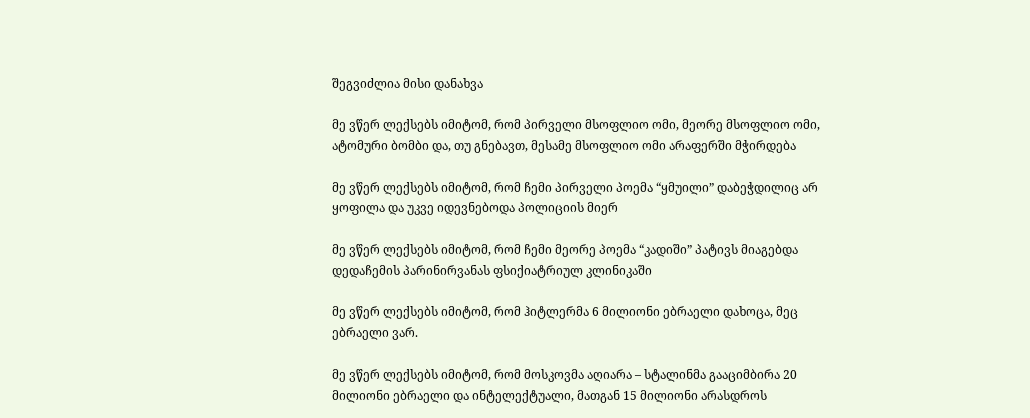შეგვიძლია მისი დანახვა

მე ვწერ ლექსებს იმიტომ, რომ პირველი მსოფლიო ომი, მეორე მსოფლიო ომი, ატომური ბომბი და, თუ გნებავთ, მესამე მსოფლიო ომი არაფერში მჭირდება

მე ვწერ ლექსებს იმიტომ, რომ ჩემი პირველი პოემა “ყმუილი” დაბეჭდილიც არ ყოფილა და უკვე იდევნებოდა პოლიციის მიერ

მე ვწერ ლექსებს იმიტომ, რომ ჩემი მეორე პოემა “კადიში” პატივს მიაგებდა დედაჩემის პარინირვანას ფსიქიატრიულ კლინიკაში

მე ვწერ ლექსებს იმიტომ, რომ ჰიტლერმა 6 მილიონი ებრაელი დახოცა, მეც ებრაელი ვარ.

მე ვწერ ლექსებს იმიტომ, რომ მოსკოვმა აღიარა – სტალინმა გააციმბირა 20 მილიონი ებრაელი და ინტელექტუალი, მათგან 15 მილიონი არასდროს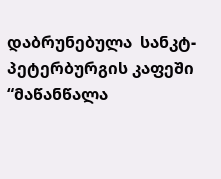დაბრუნებულა  სანკტ-პეტერბურგის კაფეში “მაწანწალა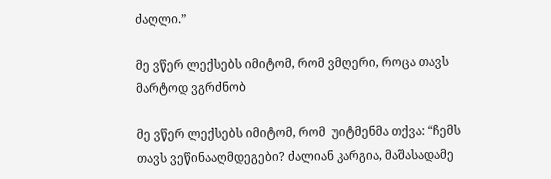ძაღლი.”

მე ვწერ ლექსებს იმიტომ, რომ ვმღერი, როცა თავს მარტოდ ვგრძნობ

მე ვწერ ლექსებს იმიტომ, რომ  უიტმენმა თქვა: “ჩემს თავს ვეწინააღმდეგები? ძალიან კარგია, მაშასადამე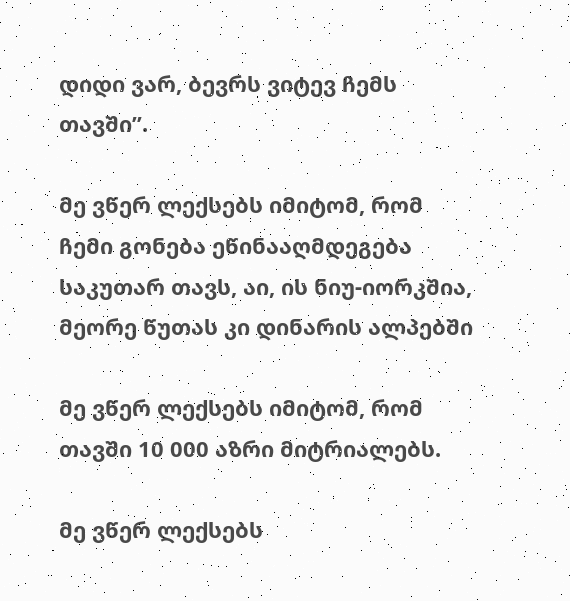დიდი ვარ, ბევრს ვიტევ ჩემს თავში”.

მე ვწერ ლექსებს იმიტომ, რომ ჩემი გონება ეწინააღმდეგება საკუთარ თავს, აი, ის ნიუ-იორკშია, მეორე წუთას კი დინარის ალპებში

მე ვწერ ლექსებს იმიტომ, რომ თავში 10 000 აზრი მიტრიალებს.

მე ვწერ ლექსებს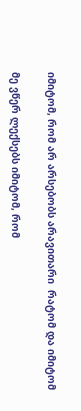იმიტომ, რომ არ არსებობს არავითარი  რატომ და იმიტომ

მე ვწერ ლექსებს იმიტომ, რომ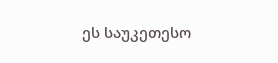ეს საუკეთესო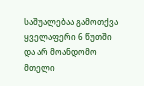საშუალებაა გამოთქვა ყველაფერი 6 წუთში და არ მოანდომო მთელი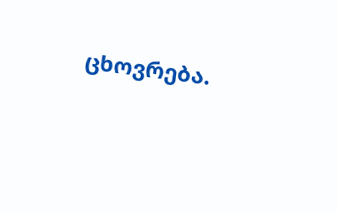ცხოვრება.